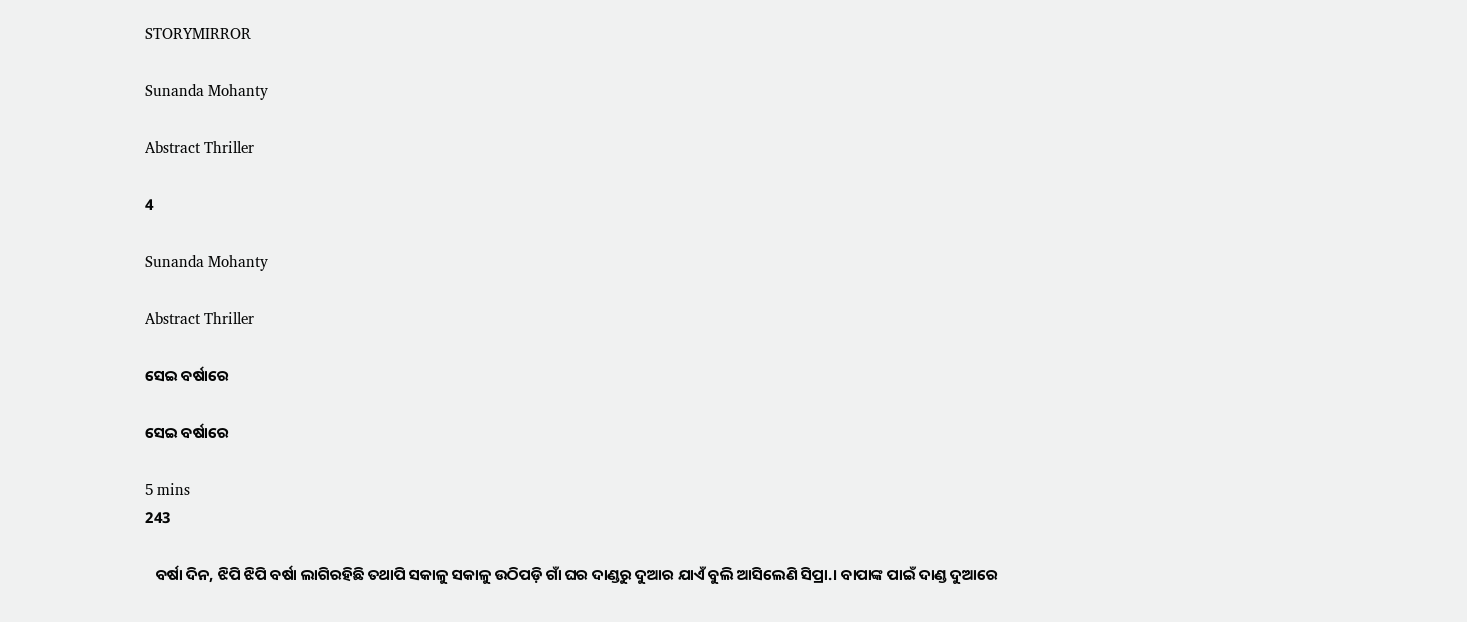STORYMIRROR

Sunanda Mohanty

Abstract Thriller

4

Sunanda Mohanty

Abstract Thriller

ସେଇ ବର୍ଷାରେ

ସେଇ ବର୍ଷାରେ

5 mins
243

   ବର୍ଷା ଦିନ, ଝିପି ଝିପି ବର୍ଷା ଲାଗିରହିଛି ତଥାପି ସକାଳୁ ସକାଳୁ ଉଠିପଡ଼ି ଗାଁ ଘର ଦାଣ୍ଡରୁ ଦୁଆର ଯାଏଁ ବୁଲି ଆସିଲେଣି ସିପ୍ରା.। ବାପାଙ୍କ ପାଇଁ ଦାଣ୍ଡ ଦୁଆରେ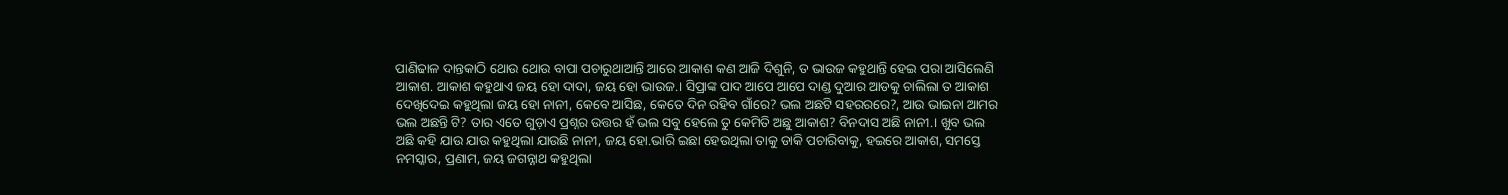ପାଣିଢାଳ ଦାନ୍ତକାଠି ଥୋଉ ଥୋଉ ବାପା ପଚାରୁଥାଆନ୍ତି ଆରେ ଆକାଶ କଣ ଆଜି ଦିଶୁନି, ତ ଭାଉଜ କହୁଥାନ୍ତି ହେଇ ପରା ଆସିଲେଣି ଆକାଶ. ଆକାଶ କହୁଥାଏ ଜୟ ହୋ ଦାଦା, ଜୟ ହୋ ଭାଉଜ.। ସିପ୍ରାଙ୍କ ପାଦ ଆପେ ଆପେ ଦାଣ୍ଡ ଦୁଆର ଆଡକୁ ଚାଲିଲା ତ ଆକାଶ ଦେଖିଦେଇ କହୁଥିଲା ଜୟ ହୋ ନାନୀ, କେବେ ଆସିଛ, କେତେ ଦିନ ରହିବ ଗାଁରେ? ଭଲ ଅଛଟି ସହରରରେ?, ଆଉ ଭାଇନା ଆମର ଭଲ ଅଛନ୍ତି ଟି? ତାର ଏତେ ଗୁଡ଼ାଏ ପ୍ରଶ୍ନର ଉତ୍ତର ହଁ ଭଲ ସବୁ ହେଲେ ତୁ କେମିତି ଅଛୁ ଆକାଶ? ବିନଦାସ ଅଛି ନାନୀ.। ଖୁବ ଭଲ ଅଛି କହି ଯାଉ ଯାଉ କହୁଥିଲା ଯାଉଛି ନାନୀ, ଜୟ ହୋ.ଭାରି ଇଛା ହେଉଥିଲା ତାକୁ ଡାକି ପଚାରିବାକୁ, ହଇରେ ଆକାଶ, ସମସ୍ତେ ନମସ୍କାର, ପ୍ରଣାମ, ଜୟ ଜଗନ୍ନାଥ କହୁଥିଲା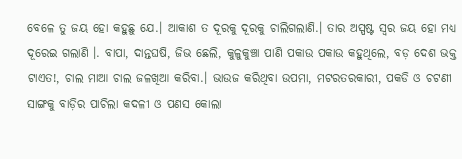ବେଳେ ତୁ ଜୟ ହୋ କହୁଛୁ ଯେ.। ଆକାଶ ତ ଦୂରକୁ ଦୂରକୁ ଚାଲିଗଲାଣି.। ତାର ଅସ୍ପଷ୍ଟ ସ୍ୱର ଜୟ ହୋ ମଧ୍ୟ ଦୂରେଇ ଗଲାଣି ।. ବାପା, ଦାନ୍ତଘଷି, ଜିଭ ଛେଲି, କୁଳୁକୁଞ୍ଚା ପାଣି ପକାଉ ପକାଉ କହୁଥିଲେ, ବଡ଼ ଦେଶ ଭକ୍ତ ଟାଏତ!, ଚାଲ ମାଆ ଚାଲ ଜଳଖିଆ କରିବା.। ଭାଉଜ କରିଥିବା ଉପମା, ମଟରତରକାରୀ, ପକଡି ଓ ଚଟଣୀ ସାଙ୍ଗକୁ ବାଡ଼ିର ପାଚିଲା କଦଳୀ ଓ ପଣସ କୋଲା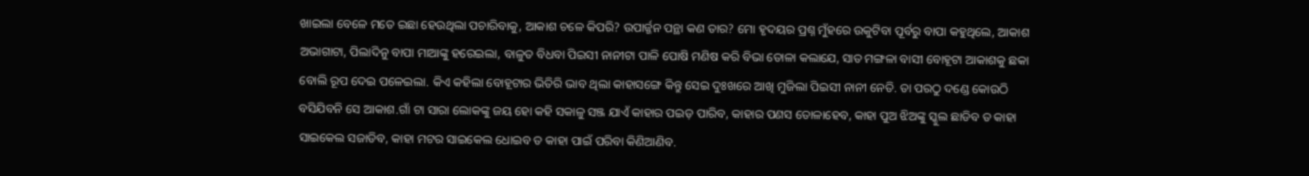ଖାଇଲା ବେଳେ ମତେ ଇଛା ହେଉଥିଲା ପଚାରିବାକୁ, ଆକାଶ ଚଳେ କିପରି? ଉପାର୍ଜ୍ଜନ ପନ୍ଥା କଣ ତାର? ମୋ ହୃଦୟର ପ୍ରଶ୍ନ ମୁଁହରେ ଉକୁଟିବା ପୂର୍ବରୁ ବାପା କହୁଥିଲେ, ଆକାଶ ଅଭାଗାଟା, ପିଲାଦିନୁ ବାପା ମାଆଙ୍କୁ ହରେଇଲା, ବାଳୁତ ବିଧବା ପିଇସୀ ନାନୀଟା ପାଳି ପୋଷି ମଣିଷ କରି ବିଭା ତୋଳା କଲାଯେ, ସାତ ମଙ୍ଗଳା ବାସୀ ବୋହୂଟା ଆକାଶକୁ ଛକା ବୋଲି ରୂପ ଦେଇ ପଳେଇଲା. କିଏ କହିଲା ବୋହୂଟାର ଭିତିରି ଭାବ ଥିଲା କାହାସଙ୍ଗେ କିନ୍ତୁ ସେଇ ଦୁଃଖରେ ଆଖି ମୁଜିଲା ପିଇସୀ ନାନୀ ନେତି. ତା ପରଠୁ ଦଣ୍ଡେ କୋଉଠି ବସିଯିବନି ସେ ଆକାଶ.ଗାଁ ଟା ସାରା ଲୋକଙ୍କୁ ଜୟ ହୋ କହି ସକାଳୁ ସଞ୍ଜ ଯାଏଁ କାହାର ପଇଡ଼ ପାରିବ, କାହାର ପଣସ ତୋଳାହେବ, କାହା ପୁଅ ଝିଅଙ୍କୁ ସ୍କୁଲ ଛାଡିବ ତ କାହା ସାଇକେଲ ସଜାଡିବ, କାହା ମଟର ସାଇକେଲ ଧୋଇବ ତ କାହା ପାଇଁ ପରିବା କିଣିଆଣିବ.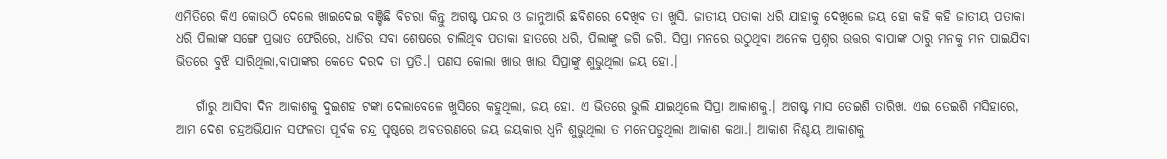ଏମିତିରେ କିଏ କୋଉଠି ଦେଲେ ଖାଇଦେଇ ବଞ୍ଚିଛି ବିଚରା କିନ୍ତୁ ଅଗଷ୍ଟ ପନ୍ଦର ଓ ଜାନୁଆରି ଛବିଶରେ ଦେଖିବ ତା ଖୁସି. ଜାତୀୟ ପତାକା ଧରି ଯାହାକୁ ଦେଖିଲେ ଜୟ ହୋ କହି କହି ଜାତୀୟ ପତାକା ଧରି ପିଲାଙ୍କ ସଙ୍ଗେ ପ୍ରଭାତ ଫେରିରେ, ଧାଡିର ସବା ଶେଷରେ ଚାଲିଥିବ ପତାକା ହାତରେ ଧରି, ପିଲାଙ୍କୁ ଜଗି ଜଗି. ସିପ୍ରା ମନରେ ଉଠୁଥିବା ଅନେକ ପ୍ରଶ୍ନର ଉତ୍ତର ବାପାଙ୍କ ଠାରୁ ମନକୁ ମନ ପାଇଯିବା ଭିତରେ ବୁଝି ସାରିଥିଲା,ବାପାଙ୍କର କେତେ ଦରଦ ତା ପ୍ରତି.। ପଣସ କୋଲା ଖାଉ ଖାଉ ସିପ୍ରାଙ୍କୁ ଶୁଭୁଥିଲା ଜୟ ହୋ.।

    ଗାଁରୁ ଆସିବା ଦିନ ଆକାଶକୁ ଦୁଇଶହ ଟଙ୍କା ଦେଲାବେଳେ ଖୁସିରେ କହୁଥିଲା, ଜୟ ହୋ. ଏ ଭିତରେ ଭୁଲି ଯାଇଥିଲେ ସିପ୍ରା ଆକାଶକୁ.। ଅଗଷ୍ଟ ମାସ ତେଇଶି ତାରିଖ. ଏଇ ତେଇଶି ମସିହାରେ, ଆମ ଦେଶ ଚନ୍ଦ୍ରଅଭିଯାନ ସଫଳତା ପୂର୍ବକ ଚନ୍ଦ୍ର ପୃଷ୍ଠରେ ଅବତରଣରେ ଜୟ ଜୟକାର ଧ୍ବନି ଶୁଭୁଥିଲା ତ ମନେପଡୁଥିଲା ଆକାଶ କଥା.। ଆକାଶ ନିଶ୍ଚୟ ଆକାଶକୁ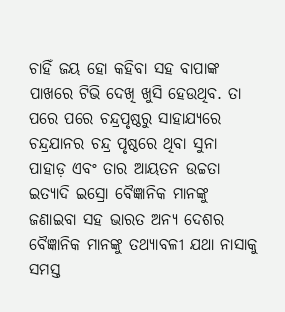ଚାହିଁ ଜୟ ହୋ କହିବା ସହ ବାପାଙ୍କ ପାଖରେ ଟିଭି ଦେଖି ଖୁସି ହେଉଥିବ. ତା ପରେ ପରେ ଚନ୍ଦ୍ରପୃଷ୍ଠରୁ ସାହାଯ୍ୟରେ ଚନ୍ଦ୍ରଯାନର ଚନ୍ଦ୍ର ପୃଷ୍ଠରେ ଥିବା ସୁନା ପାହାଡ଼ ଏବଂ ତାର ଆୟତନ ଉଚ୍ଚତା ଇତ୍ୟାଦି ଇସ୍ରୋ ବୈଜ୍ଞାନିକ ମାନଙ୍କୁ ଜଣାଇବା ସହ ଭାରତ ଅନ୍ୟ ଦେଶର ବୈଜ୍ଞାନିକ ମାନଙ୍କୁ ତଥ୍ୟାବଳୀ ଯଥା ନାସାକୁ ସମସ୍ତ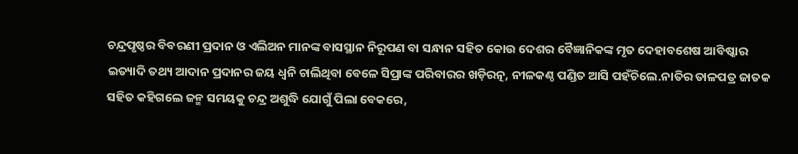ଚନ୍ଦ୍ରପୃଷ୍ଠର ବିବରଣୀ ପ୍ରଦାନ ଓ ଏଲିଅନ ମାନଙ୍କ ବାସସ୍ଥାନ ନିରୂପଣ ବା ସନ୍ଧାନ ସହିତ କୋଉ ଦେଶର ବୈଜ୍ଞାନିକଙ୍କ ମୃତ ଦେହାବଶେଷ ଆବିଷ୍କାର ଇତ୍ୟାଦି ତଥ୍ୟ ଆଦାନ ପ୍ରଦାନର ଜୟ ଧ୍ବନି ଚାଲିଥିବା ବେଳେ ସିପ୍ରାଙ୍କ ପରିବାରର ଖଡ଼ିରତ୍ନ, ନୀଳକଣ୍ଠ ପଣ୍ଡିତ ଆସି ପହଁଚିଲେ.ନାତିର ତାଳପତ୍ର ଜାତକ ସହିତ କହିଗଲେ ଜନ୍ମ ସମୟକୁ ଚନ୍ଦ୍ର ଅଶୁଦ୍ଧି ଯୋଗୁଁ ପିଲା ବେକରେ,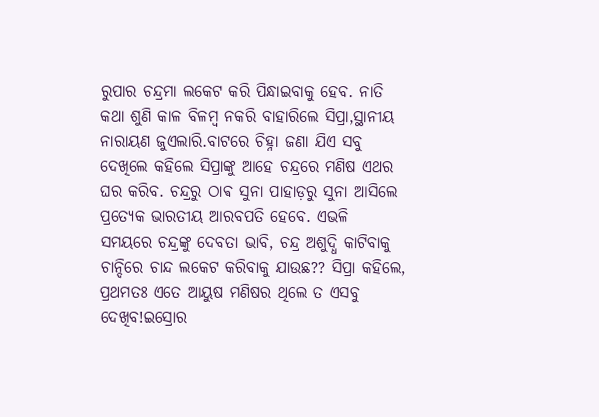ରୁପାର ଚନ୍ଦ୍ରମା ଲକେଟ କରି ପିନ୍ଧାଇବାକୁ ହେବ. ନାତି କଥା ଶୁଣି କାଳ ବିଳମ୍ବ ନକରି ବାହାରିଲେ ସିପ୍ରା,ସ୍ଥାନୀୟ ନାରାୟଣ ଜୁଏଲାରି.ବାଟରେ ଚିହ୍ନା ଜଣା ଯିଏ ସବୁ ଦେଖିଲେ କହିଲେ ସିପ୍ରାଙ୍କୁ ଆହେ ଚନ୍ଦ୍ରରେ ମଣିଷ ଏଥର ଘର କରିବ. ଚନ୍ଦ୍ରରୁ ଠାଵ ସୁନା ପାହାଡ଼ରୁ ସୁନା ଆସିଲେ ପ୍ରତ୍ୟେକ ଭାରତୀୟ ଆରବପତି ହେବେ. ଏଭଳି ସମୟରେ ଚନ୍ଦ୍ରଙ୍କୁ ଦେବତା ଭାବି, ଚନ୍ଦ୍ର ଅଶୁଦ୍ଧି କାଟିବାକୁ ଚାନ୍ଦିରେ ଚାନ୍ଦ ଲକେଟ କରିବାକୁ ଯାଉଛ?? ସିପ୍ରା କହିଲେ, ପ୍ରଥମତଃ ଏତେ ଆୟୁଷ ମଣିଷର ଥିଲେ ତ ଏସବୁ ଦେଖିବ!ଇସ୍ରୋର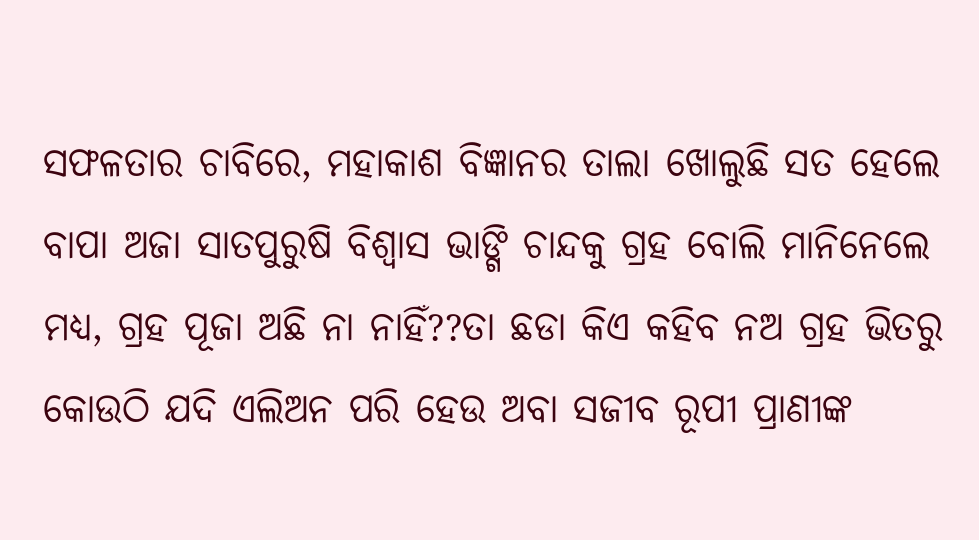ସଫଳତାର ଚାବିରେ, ମହାକାଶ ବିଜ୍ଞାନର ତାଲା ଖୋଲୁଛି ସତ ହେଲେ ବାପା ଅଜା ସାତପୁରୁଷି ବିଶ୍ୱାସ ଭାଙ୍ଗି ଚାନ୍ଦକୁ ଗ୍ରହ ବୋଲି ମାନିନେଲେ ମଧ୍ୟ, ଗ୍ରହ ପୂଜା ଅଛି ନା ନାହିଁ??ତା ଛଡା କିଏ କହିବ ନଅ ଗ୍ରହ ଭିତରୁ କୋଉଠି ଯଦି ଏଲିଅନ ପରି ହେଉ ଅବା ସଜୀବ ରୂପୀ ପ୍ରାଣୀଙ୍କ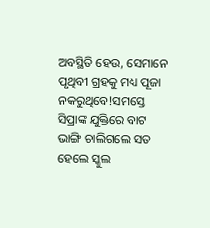ଅବସ୍ଥିତି ହେଉ, ସେମାନେ ପୃଥିବୀ ଗ୍ରହକୁ ମଧ୍ୟ ପୂଜା ନକରୁଥିବେ!ସମସ୍ତେ ସିପ୍ରାଙ୍କ ଯୁକ୍ତିରେ ବାଟ ଭାଙ୍ଗି ଚାଲିଗଲେ ସତ ହେଲେ ସ୍କୁଲ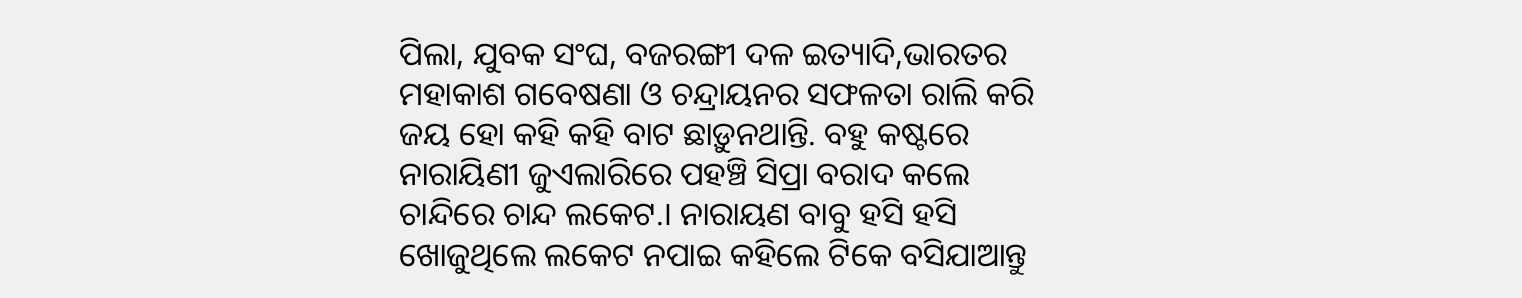ପିଲା, ଯୁବକ ସଂଘ, ବଜରଙ୍ଗୀ ଦଳ ଇତ୍ୟାଦି,ଭାରତର ମହାକାଶ ଗବେଷଣା ଓ ଚନ୍ଦ୍ରାୟନର ସଫଳତା ରାଲି କରି ଜୟ ହୋ କହି କହି ବାଟ ଛାଡ଼ୁନଥାନ୍ତି. ବହୁ କଷ୍ଟରେ ନାରାୟିଣୀ ଜୁଏଲାରିରେ ପହଞ୍ଚି ସିପ୍ରା ବରାଦ କଲେ ଚାନ୍ଦିରେ ଚାନ୍ଦ ଲକେଟ.। ନାରାୟଣ ବାବୁ ହସି ହସି ଖୋଜୁଥିଲେ ଲକେଟ ନପାଇ କହିଲେ ଟିକେ ବସିଯାଆନ୍ତୁ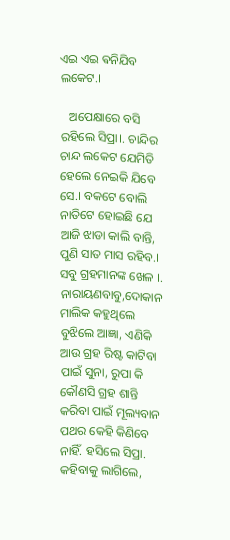ଏଇ ଏଇ ଵନିଯିବ ଲକେଟ.।

   ଅପେକ୍ଷାରେ ବସି ରହିଲେ ସିପ୍ରା।. ଚାନ୍ଦିର ଚାନ୍ଦ ଲକେଟ ଯେମିତି ହେଲେ ନେଇକି ଯିବେ ସେ.। ବକଟେ ବୋଲି ନାତିଟେ ହୋଇଛି ଯେ ଆଜି ଝାଡା କାଲି ବାନ୍ତି, ପୁଣି ସାତ ମାସ ରହିବ.। ସବୁ ଗ୍ରହମାନଙ୍କ ଖେଳ ।. ନାରାୟଣବାବୁ,ଦୋକାନ ମାଲିକ କହୁଥିଲେ ବୁଝିଲେ ଆଜ୍ଞା, ଏଣିକି ଆଉ ଗ୍ରହ ରିଷ୍ଟ କାଟିବା ପାଇଁ ସୁନା, ରୁପା କି କୌଣସି ଗ୍ରହ ଶାନ୍ତି କରିବା ପାଇଁ ମୂଲ୍ୟବାନ ପଥର କେହି କିଣିବେ ନାହିଁ. ହସିଲେ ସିପ୍ରା. କହିବାକୁ ଲାଗିଲେ,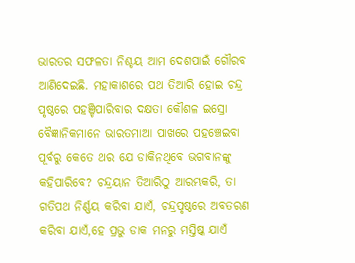ଭାରତର ସଫଳତା ନିଶ୍ଚୟ ଆମ ଦେଶପାଇଁ ଗୌରବ ଆଣିଦେଇଛି. ମହାକାଶରେ ପଥ ତିଆରି ହୋଇ ଚନ୍ଦ୍ର ପୃଷ୍ଠରେ ପହଞ୍ଚିପାରିବାର ଦକ୍ଷତା କୌଶଳ ଇସ୍ରୋ ବୈଜ୍ଞାନିକମାନେ ଭାରତମାଆ ପାଖରେ ପହଞ୍ଚେଇବା ପୂର୍ବରୁ କେତେ ଥର ଯେ ଡାକିନଥିବେ ଭଗବାନଙ୍କୁ କହିପାରିବେ? ଚନ୍ଦ୍ରୟାନ ତିଆରିଠୁ ଆରମ୍ଭକରି, ତା ଗତିପଥ ନିର୍ଣ୍ଣୟ କରିବା ଯାଏଁ, ଚନ୍ଦ୍ରପୃଷ୍ଠରେ ଅବତରଣ କରିବା ଯାଏଁ,ହେ ପ୍ରଭୁ ଡାକ ମନରୁ ମସ୍ତିଷ୍କ ଯାଏଁ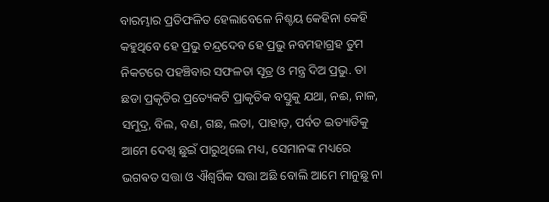ବାରମ୍ଭାର ପ୍ରତିଫଳିତ ହେଲାବେଳେ ନିଶ୍ଚୟ କେହିନା କେହି କହୁଥିବେ ହେ ପ୍ରଭୁ ଚନ୍ଦ୍ରଦେବ ହେ ପ୍ରଭୁ ନବମହାଗ୍ରହ ତୁମ ନିକଟରେ ପହଞ୍ଚିବାର ସଫଳତା ସୂତ୍ର ଓ ମନ୍ତ୍ର ଦିଅ ପ୍ରଭୁ. ତା ଛଡା ପ୍ରକୃତିର ପ୍ରତ୍ୟେକଟି ପ୍ରାକୃତିକ ବସ୍ତୁକୁ ଯଥା, ନଈ, ନାଳ, ସମୁଦ୍ର, ବିଲ, ବଣ, ଗଛ, ଲତା, ପାହାଡ଼, ପର୍ବତ ଇତ୍ୟାଡିକୁ ଆମେ ଦେଖି ଛୁଇଁ ପାରୁଥିଲେ ମଧ୍ୟ, ସେମାନଙ୍କ ମଧ୍ୟରେ ଭଗଵତ ସତ୍ତା ଓ ଐଶ୍ଵର୍ଗିକ ସତ୍ତା ଅଛି ବୋଲି ଆମେ ମାନୁଛୁ ନା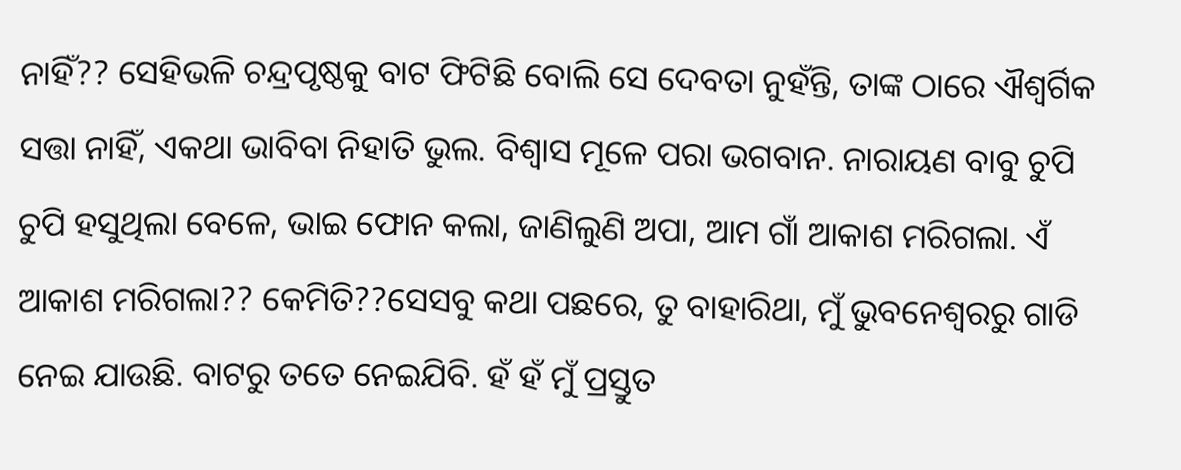ନାହିଁ?? ସେହିଭଳି ଚନ୍ଦ୍ରପୃଷ୍ଠକୁ ବାଟ ଫିଟିଛି ବୋଲି ସେ ଦେବତା ନୁହଁନ୍ତି, ତାଙ୍କ ଠାରେ ଐଶ୍ଵର୍ଗିକ ସତ୍ତା ନାହିଁ, ଏକଥା ଭାବିବା ନିହାତି ଭୁଲ. ବିଶ୍ୱାସ ମୂଳେ ପରା ଭଗବାନ. ନାରାୟଣ ବାବୁ ଚୁପି ଚୁପି ହସୁଥିଲା ବେଳେ, ଭାଇ ଫୋନ କଲା, ଜାଣିଲୁଣି ଅପା, ଆମ ଗାଁ ଆକାଶ ମରିଗଲା. ଏଁ ଆକାଶ ମରିଗଲା?? କେମିତି??ସେସବୁ କଥା ପଛରେ, ତୁ ବାହାରିଥା, ମୁଁ ଭୁବନେଶ୍ୱରରୁ ଗାଡି ନେଇ ଯାଉଛି. ବାଟରୁ ତତେ ନେଇଯିବି. ହଁ ହଁ ମୁଁ ପ୍ରସ୍ତୁତ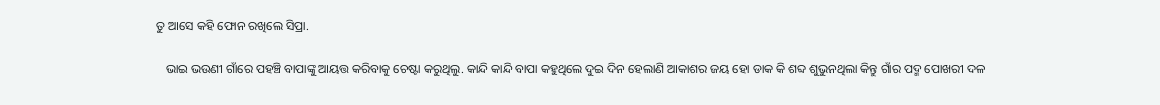ତୁ ଆସେ କହି ଫୋନ ରଖିଲେ ସିପ୍ରା.

   ଭାଇ ଭଉଣୀ ଗାଁରେ ପହଞ୍ଚି ବାପାଙ୍କୁ ଆୟତ୍ତ କରିବାକୁ ଚେଷ୍ଟା କରୁଥିଲୁ. କାନ୍ଦି କାନ୍ଦି ବାପା କହୁଥିଲେ ଦୁଇ ଦିନ ହେଲାଣି ଆକାଶର ଜୟ ହୋ ଡାକ କି ଶବ୍ଦ ଶୁଭୁନଥିଲା କିନ୍ତୁ ଗାଁର ପଦ୍ମ ପୋଖରୀ ଦଳ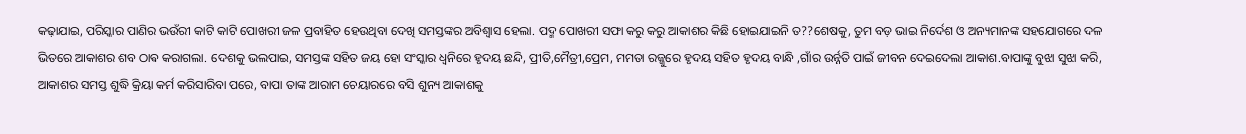କଢ଼ାଯାଇ, ପରିସ୍କାର ପାଣିର ଭଉଁରୀ କାଟି କାଟି ପୋଖରୀ ଜଳ ପ୍ରବାହିତ ହେଉଥିବା ଦେଖି ସମସ୍ତଙ୍କର ଅବିଶ୍ୱାସ ହେଲା. ପଦ୍ମ ପୋଖରୀ ସଫା କରୁ କରୁ ଆକାଶର କିଛି ହୋଇଯାଇନି ତ??ଶେଷକୁ, ତୁମ ବଡ଼ ଭାଇ ନିର୍ଦେଶ ଓ ଅନ୍ୟମାନଙ୍କ ସହଯୋଗରେ ଦଳ ଭିତରେ ଆକାଶର ଶବ ଠାଵ କରାଗଲା. ଦେଶକୁ ଭଲପାଇ, ସମସ୍ତଙ୍କ ସହିତ ଜୟ ହୋ ସଂସ୍କାର ଧ୍ୱନିରେ ହୃଦୟ ଛନ୍ଦି, ପ୍ରୀତି,ମୈତ୍ରୀ,ପ୍ରେମ, ମମତା ରଜ୍ଜୁରେ ହୃଦୟ ସହିତ ହୃଦୟ ବାନ୍ଧି ,ଗାଁର ଉର୍ନ୍ନତି ପାଇଁ ଜୀବନ ଦେଇଦେଲା ଆକାଶ.ବାପାଙ୍କୁ ବୁଝା ସୁଝା କରି, ଆକାଶର ସମସ୍ତ ଶୁଦ୍ଧି କ୍ରିୟା କର୍ମ କରିସାରିବା ପରେ, ବାପା ତାଙ୍କ ଆରାମ ଚେୟାରରେ ବସି ଶୁନ୍ୟ ଆକାଶକୁ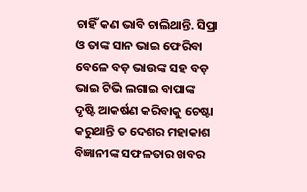ଚାହିଁ କଣ ଭାବି ଚାଲିଥାନ୍ତି. ସିପ୍ରା ଓ ତାଙ୍କ ସାନ ଭାଇ ଫେରିବା ବେଳେ ବଡ଼ ଭାଉଙ୍କ ସହ ବଡ଼ ଭାଇ ଟିଭି ଲଗାଇ ବାପାଙ୍କ ଦୃଷ୍ଟି ଆକର୍ଷଣ କରିବାକୁ ଚେଷ୍ଟା କରୁଥାନ୍ତି ତ ଦେଶର ମହାକାଶ ବିଜ୍ଞାନୀଙ୍କ ସଫଳତାର ଖବର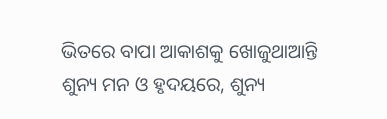ଭିତରେ ବାପା ଆକାଶକୁ ଖୋଜୁଥାଆନ୍ତି ଶୁନ୍ୟ ମନ ଓ ହୃଦୟରେ, ଶୁନ୍ୟ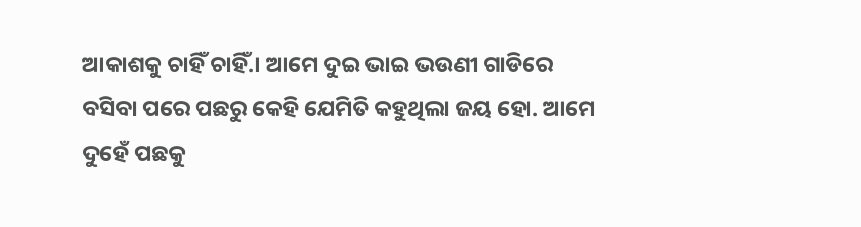ଆକାଶକୁ ଚାହିଁ ଚାହିଁ.। ଆମେ ଦୁଇ ଭାଇ ଭଉଣୀ ଗାଡିରେ ବସିବା ପରେ ପଛରୁ କେହି ଯେମିତି କହୁଥିଲା ଜୟ ହୋ. ଆମେ ଦୁହେଁ ପଛକୁ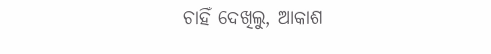ଚାହିଁ ଦେଖିଲୁ, ଆକାଶ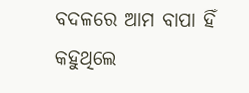ବଦଳରେ ଆମ ବାପା ହିଁ କହୁଥିଲେ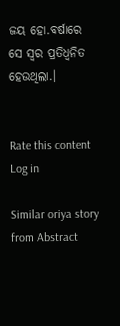ଜୟ ହୋ.ବର୍ଷାରେ ସେ ସ୍ୱର ପ୍ରତିଧ୍ୱନିତ ହେଉଥିଲା.।


Rate this content
Log in

Similar oriya story from Abstract